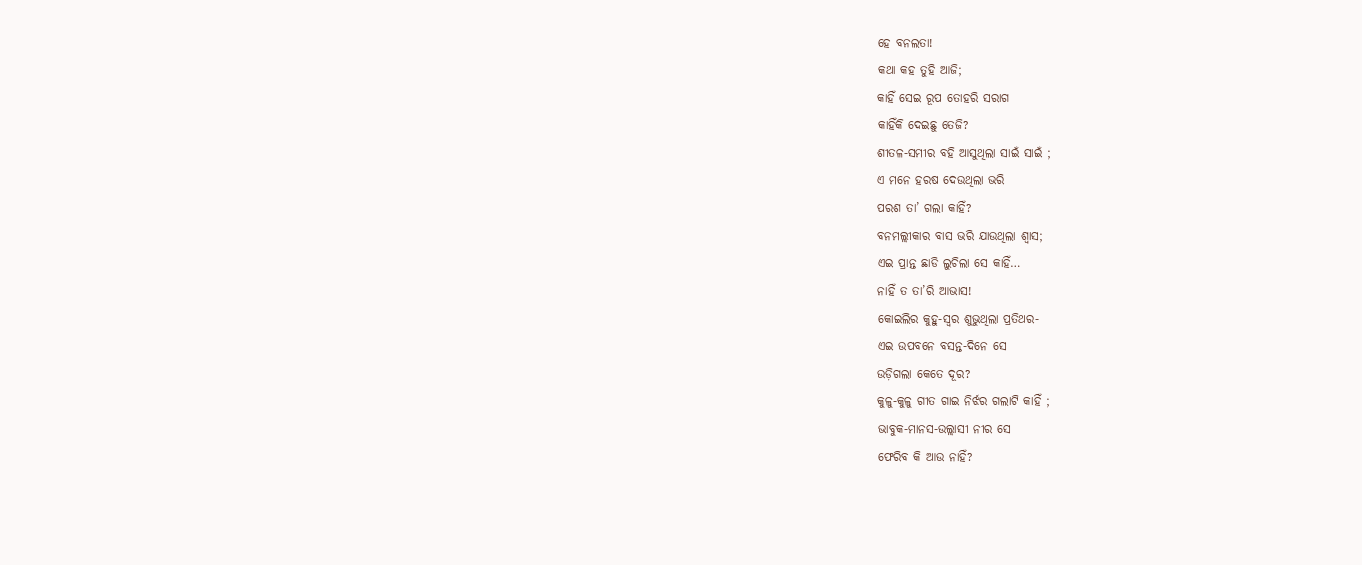ହେ ବନଲତା!
କଥା କହ ତୁହି ଆଜି;
କାହିଁ ସେଇ ରୂପ ତୋହରି ସରାଗ
କାହିଁକି ଦେଇଛୁ ତେଜି?
ଶୀତଳ-ସମୀର ବହି ଆସୁଥିଲା ସାଇଁ ସାଇଁ ;
ଏ ମନେ ହରଷ ଦେଉଥିଲା ଭରି
ପରଶ ତା’ ଗଲା କାହିଁ?
ବନମଲ୍ଲୀକାର ବାସ ଭରି ଯାଉଥିଲା ଶ୍ୱାସ;
ଏଇ ପ୍ରାନ୍ତ ଛାଡି ଲୁଚିଲା ସେ କାହିଁ…
ନାହିଁ ତ ତା’ରି ଆଭାସ!
କୋଇଲିର କୁହୁ-ସ୍ୱର ଶୁଭୁଥିଲା ପ୍ରତିଥର-
ଏଇ ଉପବନେ ବସନ୍ତ-ଦିନେ ସେ
ଉଡ଼ିଗଲା କେତେ ଦୂର?
କୁଳୁ-କୁଳୁ ଗୀତ ଗାଇ ନିର୍ଝର ଗଲାଟି କାହିଁ ;
ଭାବୁକ-ମାନସ-ଉଲ୍ଲାସୀ ନୀର ସେ
ଫେରିବ କି ଆଉ ନାହିଁ?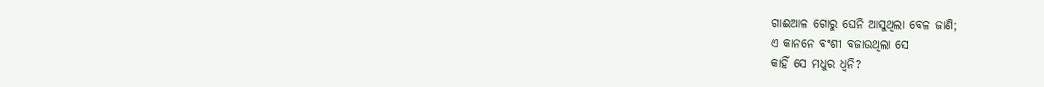ଗାଈଆଳ ଗୋରୁ ଘେନି ଆସୁଥିଲା ବେଳ ଜାଣି;
ଏ କାନନେ ବଂଶୀ ବଜାଉଥିଲା ସେ
କାହିଁ ସେ ମଧୁର ଧ୍ୱନି?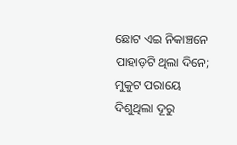ଛୋଟ ଏଇ ନିକାଞ୍ଚନେ ପାହାଡ଼ଟି ଥିଲା ଦିନେ;
ମୁକୁଟ ପରାୟେ ଦିଶୁଥିଲା ଦୂରୁ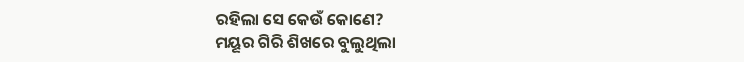ରହିଲା ସେ କେଉଁ କୋଣେ?
ମୟୂର ଗିରି ଶିଖରେ ବୁଲୁଥିଲା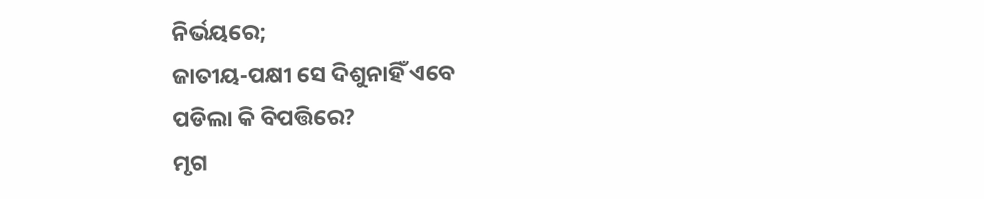ନିର୍ଭୟରେ;
ଜାତୀୟ-ପକ୍ଷୀ ସେ ଦିଶୁନାହିଁ ଏବେ
ପଡିଲା କି ବିପତ୍ତିରେ?
ମୃଗ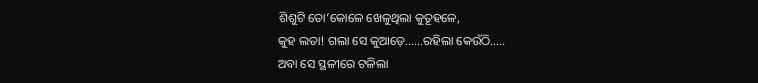ଶିଶୁଟି ତୋ’କୋଳେ ଖେଳୁଥିଲା କୁତୂହଳେ,
କୁହ ଲତା! ଗଲା ସେ କୁଆଡ଼େ……ରହିଲା କେଉଁଠି…..
ଅବା ସେ ସ୍ଥଳୀରେ ଟଳିଲା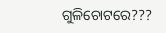ଗୁଳିଚୋଟରେ???